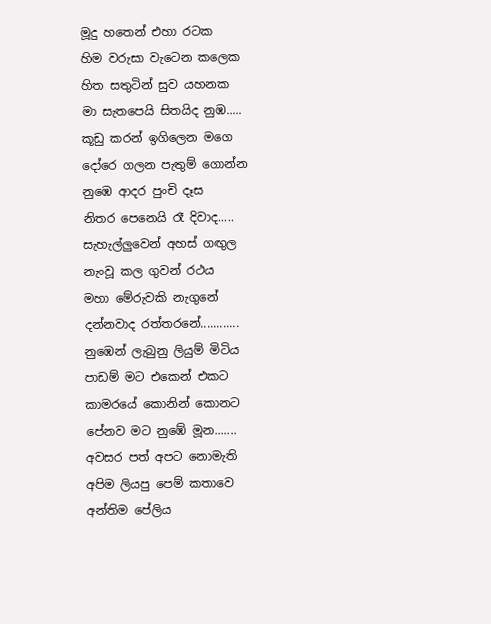මූදු හතෙන් එහා රටක
හිම වරුසා වැටෙන කලෙක
හිත සතුටින් සුව යහනක
මා සැතපෙයි සිතයිද නුඹ.....
කූඩු කරන් ඉගිලෙන මගෙ
දෝරෙ ගලන පැතුම් ගොන්න
නුඹෙ ආදර පුංචි දෑස
නිතර පෙනෙයි රෑ දිවාද.....
සැහැල්ලුවෙන් අහස් ගඟුල
නැංවූ කල ගුවන් රථය
මහා මේරුවකි නැගුනේ
දන්නවාද රත්තරනේ............
නුඹෙන් ලැබුනු ලියුම් මිටිය
පාඩම් මට එකෙන් එකට
කාමරයේ කොනින් කොනට
පේනව මට නුඹේ මූන.......
අවසර පත් අපට නොමැති
අපිම ලියපු පෙම් කතාවෙ
අන්තිම පේලිය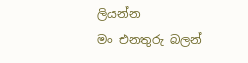ලියන්න
මං එනතුරු බලන්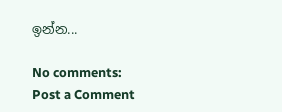ඉන්න...

No comments:
Post a Comment